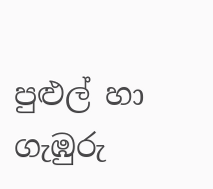පුළුල් හා ගැඹුරු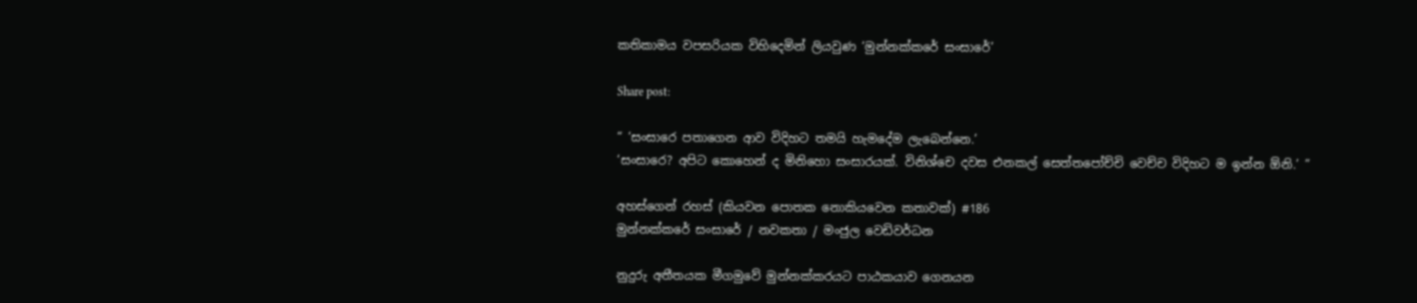කතිකාමය වපසරියක විහිදෙමින් ලියවුණ ‘මුන්නක්කරේ සංසාරේ’

Share post:

“ ‘සංසාරෙ පතාගෙන ආව විදිහට තමයි හැමදේම ලැබෙන්නෙ.’
‘සංසාරෙ? අපිට කොහෙන් ද මිනිහො සංසාරයක්. විනිශ්චෙ දවස එනකල් සෙත්තපෝච්චි වෙච්ච විදිහට ම ඉන්න ඕනි.’ ”

අහස්ගෙන් රහස් (කියවන පොතක නොකියවෙන කතාවක්) #186
මුන්නක්කරේ සංසාරේ / නවකතා / මංජුල වෙඩිවර්ධන

නුදුරු අතීතයක මීගමුවේ මුන්නක්කරයට පාඨකයාව ගෙනයන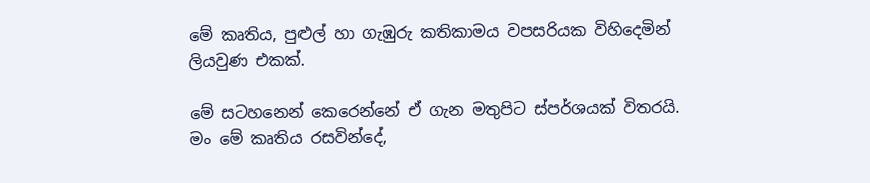මේ කෘතිය, පුළුල් හා ගැඹුරු කතිකාමය වපසරියක විහිදෙමින් ලියවුණ එකක්.

මේ සටහනෙන් කෙරෙන්නේ ඒ ගැන මතුපිට ස්පර්ශයක් විතරයි.
මං මේ කෘතිය රසවින්දේ,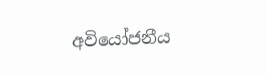අවියෝජනීය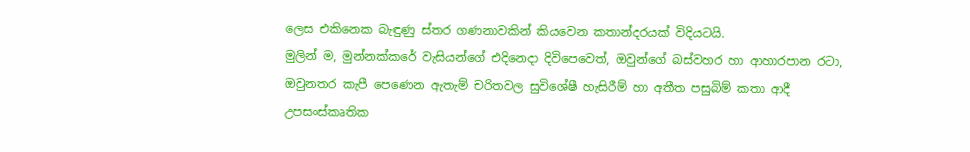ලෙස එකිනෙක බැඳුණු ස්තර ගණනාවකින් කියවෙන කතාන්දරයක් විදියටයි.
මුලින් ම, මුන්නක්කරේ වැසියන්ගේ එදිනෙදා දිවිපෙවෙත්, ඔවුන්ගේ බස්වහර හා ආහාරපාන රටා, ඔවුනතර කැපී පෙණෙන ඇතැම් චරිතවල සුවිශේෂී හැසිරීම් හා අතීත පසුබිම් කතා ආදී උපසංස්කෘතික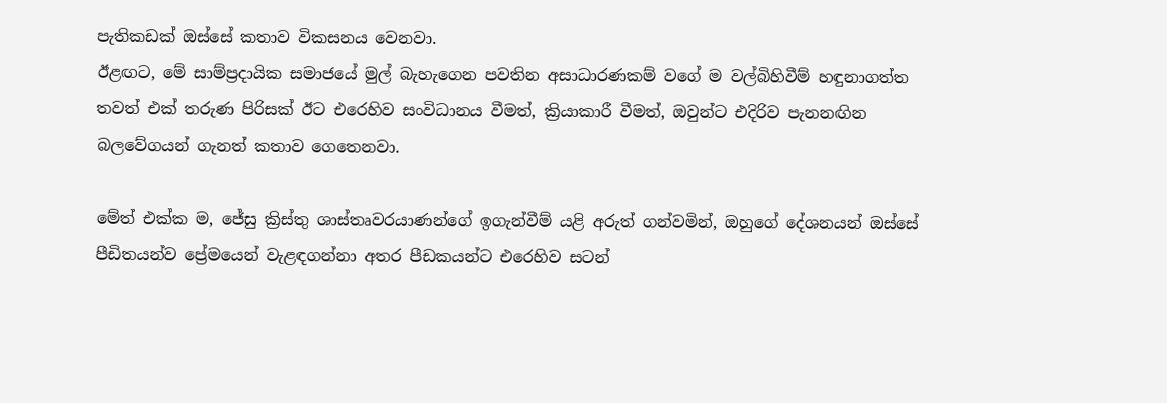පැතිකඩක් ඔස්සේ කතාව විකසනය වෙනවා.
ඊළඟට, මේ සාම්ප්‍රදායික සමාජයේ මුල් බැහැගෙන පවතින අසාධාරණකම් වගේ ම වල්බිහිවීම් හඳුනාගත්ත තවත් එක් තරුණ පිරිසක් ඊට එරෙහිව සංවිධානය වීමත්, ක්‍රියාකාරී වීමත්, ඔවුන්ට එදිරිව පැනනඟින බලවේගයන් ගැනත් කතාව ගෙතෙනවා.

මේත් එක්ක ම, ජේසු ක්‍රිස්තු ශාස්තෘවරයාණන්ගේ ඉගැන්වීම් යළි අරුත් ගන්වමින්, ඔහුගේ දේශනයන් ඔස්සේ පීඩිතයන්ව ප්‍රේමයෙන් වැළඳගන්නා අතර පීඩකයන්ට එරෙහිව සටන්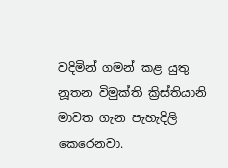වදිමින් ගමන් කළ යුතු නූතන විමුක්ති ක්‍රිස්තියානි මාවත ගැන පැහැදිලි කෙරෙනවා.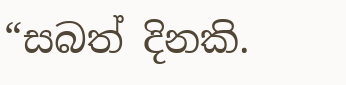“සබත් දිනකි.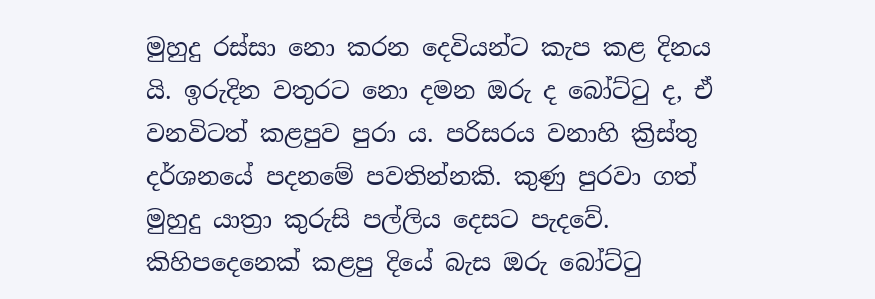මුහුදු රස්සා නො කරන දෙවියන්ට කැප කළ දිනය යි. ඉරුදින වතුරට නො දමන ඔරු ද බෝට්ටු ද, ඒ වනවිටත් කළපුව පුරා ය. පරිසරය වනාහි ක්‍රිස්තු දර්ශනයේ පදනමේ පවතින්නකි. කුණු පුරවා ගත් මුහුදු යාත්‍රා කුරුසි පල්ලිය දෙසට පැදවේ. කිහිපදෙනෙක් කළපු දියේ බැස ඔරු බෝට්ටු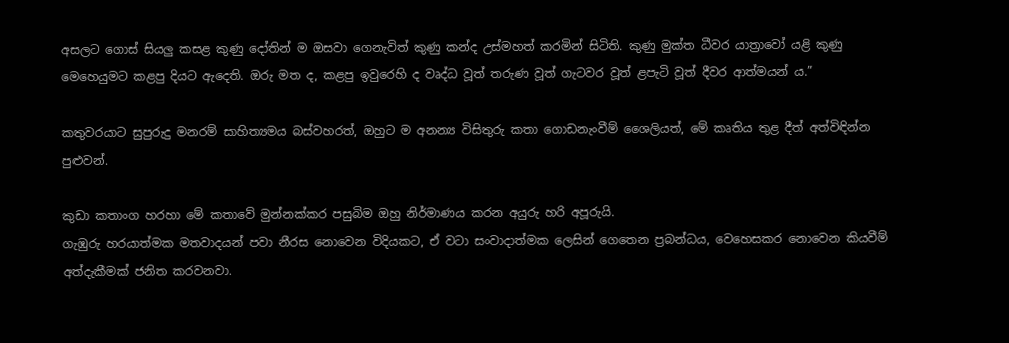අසලට ගොස් සියලු කසළ කුණු දෝතින් ම ඔසවා ගෙනැවිත් කුණු කන්ද උස්මහත් කරමින් සිටිති. කුණු මුක්ත ධීවර යාත්‍රාවෝ යළි කුණු මෙහෙයුමට කළපු දියට ඇදෙති. ඔරු මත ද, කළපු ඉවුරෙහි ද වෘද්ධ වූත් තරුණ වූත් ගැටවර වූත් ළපැටි වූත් දීවර ආත්මයන් ය.”

කතුවරයාට සුපුරුදු මනරම් සාහිත්‍යමය බස්වහරත්, ඔහුට ම අනන්‍ය විසිතුරු කතා ගොඩනැංවීම් ශෛලියත්, මේ කෘතිය තුළ දීත් අත්විඳින්න පුළුවන්.

කුඩා කතාංග හරහා මේ කතාවේ මුන්නක්කර පසුබිම ඔහු නිර්මාණය කරන අයුරු හරි අපූරුයි.
ගැඹුරු හරයාත්මක මතවාදයන් පවා නීරස නොවෙන විදියකට, ඒ වටා සංවාදාත්මක ලෙසින් ගෙතෙන ප්‍රබන්ධය, වෙහෙසකර නොවෙන කියවීම් අත්දැකීමක් ජනිත කරවනවා.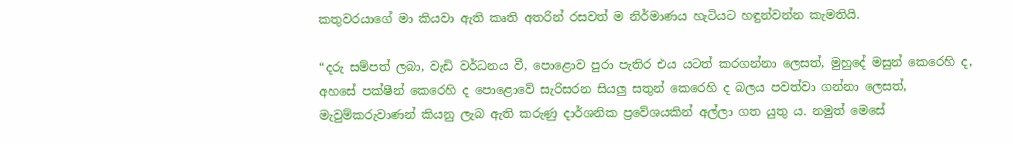කතුවරයාගේ මා කියවා ඇති කෘති අතරින් රසවත් ම නිර්මාණය හැටියට හඳුන්වන්න කැමතියි.

“දරු සම්පත් ලබා, වැඩි වර්ධනය වී, පොළොව පුරා පැතිර එය යටත් කරගන්නා ලෙසත්, මුහුදේ මසුන් කෙරෙහි ද, අහසේ පක්ෂීන් කෙරෙහි ද පොළොවේ සැරිසරන සියලු සතුන් කෙරෙහි ද බලය පවත්වා ගන්නා ලෙසත්, මැවුම්කරුවාණන් කියනු ලැබ ඇති කරුණු දාර්ශනික ප්‍රවේශයකින් අල්ලා ගත යුතු ය. නමුත් මෙසේ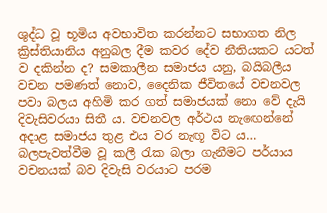ශුද්ධ වූ භූමිය අවභාවිත කරන්නට සභාගත නිල ක්‍රිස්තියානිය අනුබල දීම කවර දේව නීතියකට යටත් ව දකින්න ද? සමකාලීන සමාජය යනු, බයිබලීය වචන පමණත් නොව, දෛනික ජීවිතයේ වචනවල පවා බලය අහිමි කර ගත් සමාජයක් නො වේ දැයි දිවැසිවරයා සිතී ය. වචනවල අර්ථය නැඟෙන්නේ අදාළ සමාජය තුළ එය වර නැඟූ විට ය… බලපැවත්වීම වූ කලී රැක බලා ගැනීමට පර්යාය වචනයක් බව දිවැසි වරයාට පරම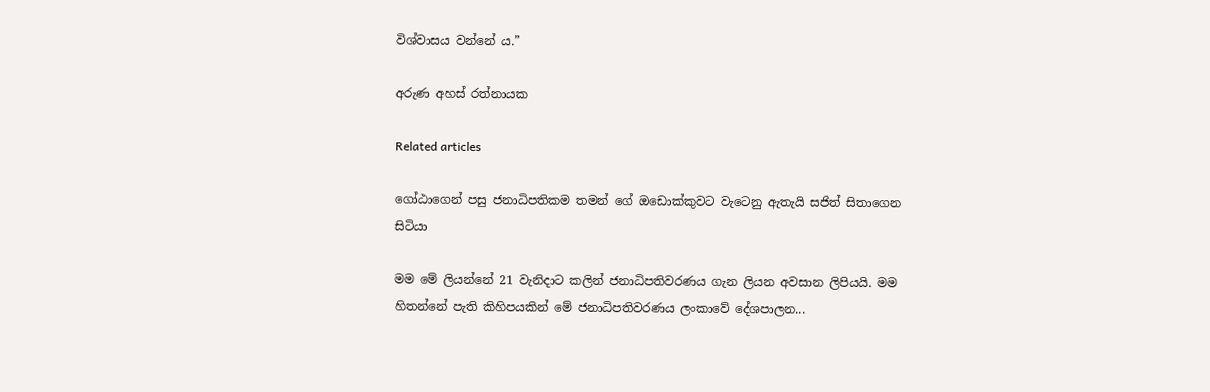විශ්වාසය වන්නේ ය.”

අරුණ අහස් රත්නායක

Related articles

ගෝඨාගෙන් පසු ජනාධිපතිකම තමන් ගේ ඔඩොක්කුවට වැටෙනු ඇතැයි සජිත් සිතාගෙන සිටියා

මම මේ ලියන්නේ 21 වැනිදාට කලින් ජනාධිපතිවරණය ගැන ලියන අවසාන ලිපියයි. මම හිතන්නේ පැති කිහිපයකින් මේ ජනාධිපතිවරණය ලංකාවේ දේශපාලන...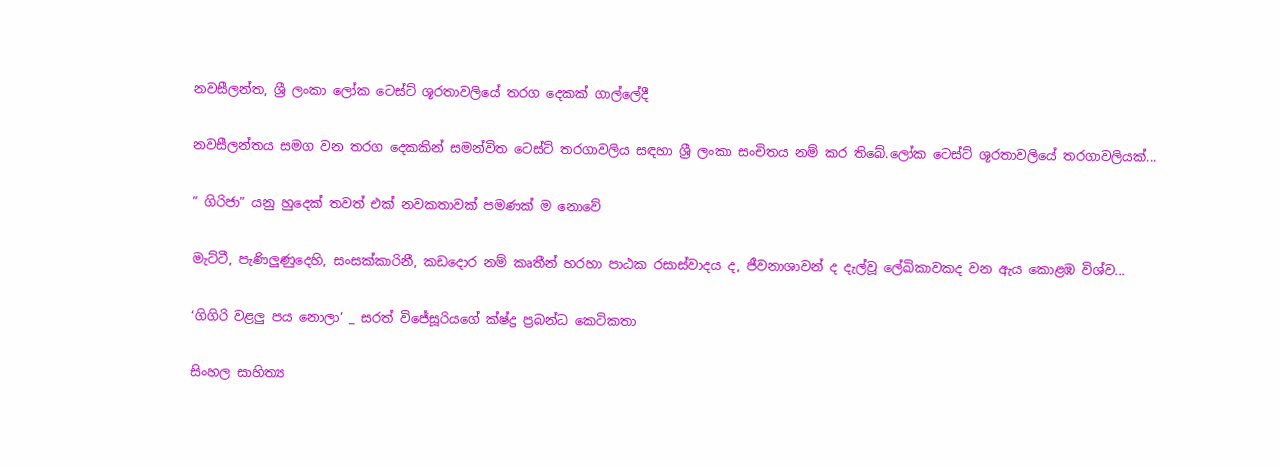නවසීලන්ත, ශ්‍රී ලංකා ලෝක ටෙස්ට් ශූරතාවලියේ තරග දෙකක් ගාල්ලේදී

නවසීලන්තය සමග වන තරග දෙකකින් සමන්විත ටෙස්ට් තරගාවලිය සඳහා ශ්‍රී ලංකා සංචිතය නම් කර තිබේ.ලෝක ටෙස්ට් ශූරතාවලියේ තරගාවලියක්...

” ගිරිජා” යනු හුදෙක් තවත් එක් නවකතාවක් පමණක් ම නොවේ

මැට්ටී, පැණිලුණුදෙහි, සංසක්කාරිනී, කඩදොර නම් කෘතීන් හරහා පාඨක රසාස්වාදය ද, ජීවනාශාවන් ද දැල්වූ ලේඛිකාවකද වන ඇය කොළඹ විශ්ව...

‘ගිගිරි වළලු පය නොලා’ _ සරත් විජේසූරියගේ ක්ෂ්ද්‍ර ප්‍රබන්ධ කෙටිකතා

සිංහල සාහිත්‍ය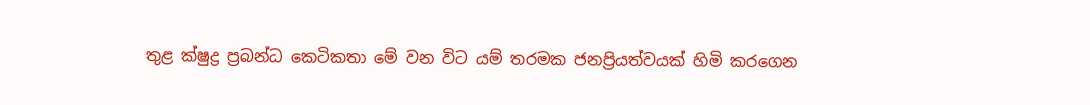තුළ ක්ෂුද්‍ර ප්‍රබන්ධ කෙටිකතා මේ වන විට යම් තරමක ජනප්‍රියත්වයක් හිමි කරගෙන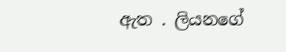ඇත . ලියනගේ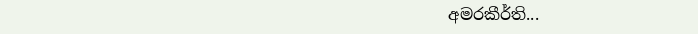අමරකීර්ති...